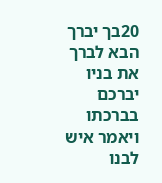20בך יברך הבא לברך את בניו יברכם בברכתו ויאמר איש לבנו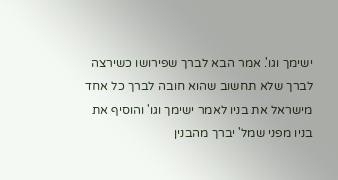ישימך וגו'. אמר הבא לברך שפירושו כשירצה לברך שלא תחשוב שהוא חובה לברך כל אחד מישראל את בניו לאמר ישימך וגו' והוסיף את בניו מפני שמל' יברך מהבנין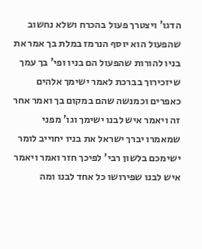הדגו' ויצטרך פעול בהכרח ושלא נחשוב שהפעול הוא יוסף הנרמז במלת בך אמר את בניו להורות שהפעול הם בניו ופי' בך עמך שיזכירוך בברכת לאמר ישימך אלהים כאפרים וכמנשה שהם במקום בך ואמר אחר זה ויאמר איש לבנו ישימך וגו' מפני שמאמרו יברך ישראל את בניו יחוייב לומר ישימכם בלשון רבי' לפיכך חזר ואמר ויאמר איש לבנו שפירושו כל אחד לבנו ומה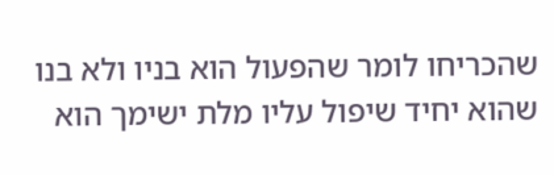שהכריחו לומר שהפעול הוא בניו ולא בנו שהוא יחיד שיפול עליו מלת ישימך הוא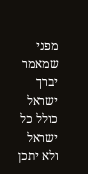מפני שמאמר יברך ישראל כולל כל ישראל ולא יתכן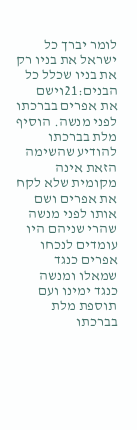לומר יברך כל ישראל את בניו רק את בניו שכלל כל הבנים:21וישם את אפרים בברכתו לפני מנשה. הוסיף מלת בברכתו להודיע שהשימה הזאת אינה מקומית שלא לקח את אפרים ושם אותו לפני מנשה שהרי שניהם היו עומדים לנכחו אפרים כנגד שמאלו ומנשה כנגד ימינו ועם תוספת מלת בברכתו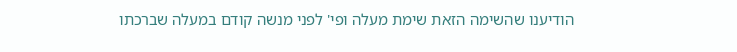הודיענו שהשימה הזאת שימת מעלה ופי' לפני מנשה קודם במעלה שברכתו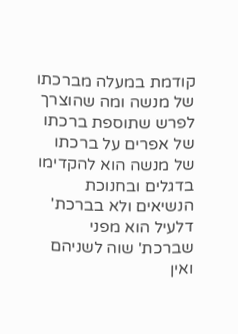קודמת במעלה מברכתו של מנשה ומה שהוצרך לפרש שתוספת ברכתו של אפרים על ברכתו של מנשה הוא להקדימו בדגלים ובחנוכת הנשיאים ולא בברכת' דלעיל הוא מפני שברכת' שוה לשניהם ואין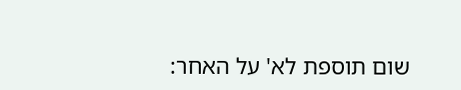שום תוספת לא' על האחר: